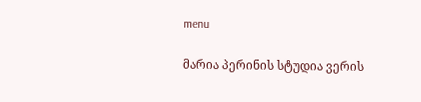menu

მარია პერინის სტუდია ვერის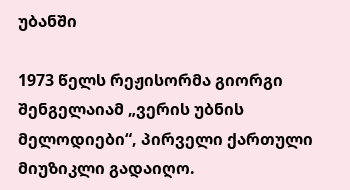უბანში

1973 წელს რეჟისორმა გიორგი შენგელაიამ „ვერის უბნის მელოდიები“, პირველი ქართული მიუზიკლი გადაიღო.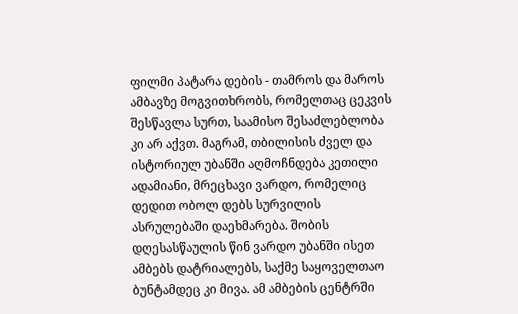ფილმი პატარა დების - თამროს და მაროს ამბავზე მოგვითხრობს, რომელთაც ცეკვის შესწავლა სურთ, საამისო შესაძლებლობა კი არ აქვთ. მაგრამ, თბილისის ძველ და ისტორიულ უბანში აღმოჩნდება კეთილი ადამიანი, მრეცხავი ვარდო, რომელიც დედით ობოლ დებს სურვილის ასრულებაში დაეხმარება. შობის დღესასწაულის წინ ვარდო უბანში ისეთ ამბებს დატრიალებს, საქმე საყოველთაო ბუნტამდეც კი მივა. ამ ამბების ცენტრში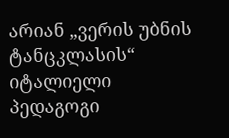არიან „ვერის უბნის ტანცკლასის“ იტალიელი პედაგოგი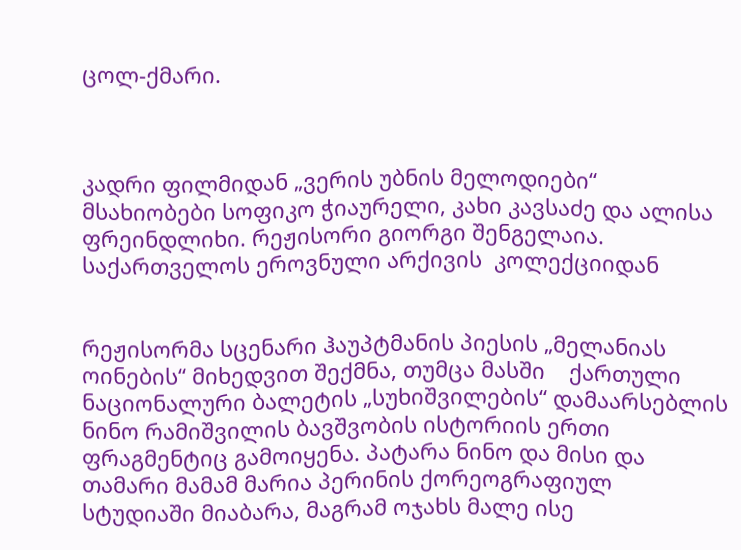ცოლ-ქმარი.



კადრი ფილმიდან „ვერის უბნის მელოდიები“ მსახიობები სოფიკო ჭიაურელი, კახი კავსაძე და ალისა ფრეინდლიხი. რეჟისორი გიორგი შენგელაია. საქართველოს ეროვნული არქივის  კოლექციიდან


რეჟისორმა სცენარი ჰაუპტმანის პიესის „მელანიას ოინების“ მიხედვით შექმნა, თუმცა მასში    ქართული ნაციონალური ბალეტის „სუხიშვილების“ დამაარსებლის ნინო რამიშვილის ბავშვობის ისტორიის ერთი ფრაგმენტიც გამოიყენა. პატარა ნინო და მისი და თამარი მამამ მარია პერინის ქორეოგრაფიულ სტუდიაში მიაბარა, მაგრამ ოჯახს მალე ისე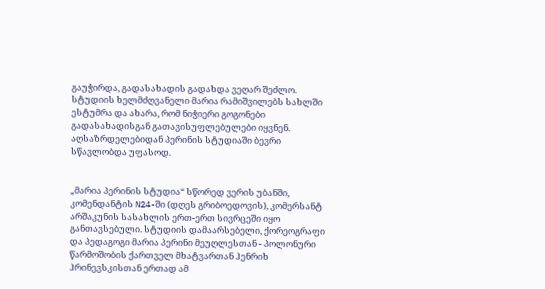გაუჭირდა, გადასახადის გადახდა ვეღარ შეძლო. სტუდიის ხელმძღვანელი მარია რამიშვილებს სახლში ესტუმრა და ახარა, რომ ნიჭიერი გოგონები გადასახადისგან გათავისუფლებულები იყვნენ. აღსაზრდელებიდან პერინის სტუდიაში ბევრი სწავლობდა უფასოდ.


„მარია პერინის სტუდია“ სწორედ ვერის უბანში, კომენდანტის N24-ში (დღეს გრიბოედოვის), კომერსანტ არშაკუნის სასახლის ერთ-ერთ სივრცეში იყო განთავსებული. სტუდიის დამაარსებელი, ქორეოგრაფი და პედაგოგი მარია პერინი მეუღლესთან - პოლონური წარმოშობის ქართველ მხატვართან ჰენრიხ ჰრინევსკისთან ერთად ამ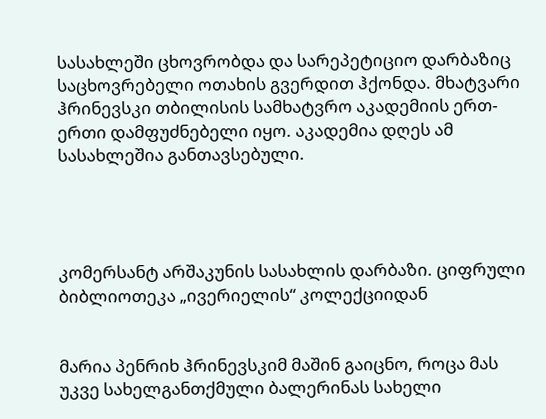სასახლეში ცხოვრობდა და სარეპეტიციო დარბაზიც საცხოვრებელი ოთახის გვერდით ჰქონდა. მხატვარი ჰრინევსკი თბილისის სამხატვრო აკადემიის ერთ-ერთი დამფუძნებელი იყო. აკადემია დღეს ამ სასახლეშია განთავსებული.




კომერსანტ არშაკუნის სასახლის დარბაზი. ციფრული ბიბლიოთეკა „ივერიელის“ კოლექციიდან


მარია პენრიხ ჰრინევსკიმ მაშინ გაიცნო, როცა მას უკვე სახელგანთქმული ბალერინას სახელი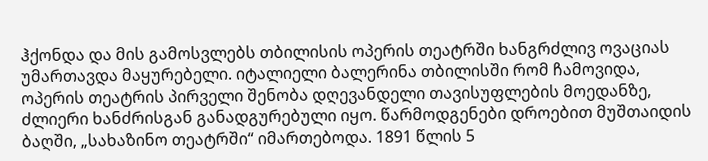ჰქონდა და მის გამოსვლებს თბილისის ოპერის თეატრში ხანგრძლივ ოვაციას უმართავდა მაყურებელი. იტალიელი ბალერინა თბილისში რომ ჩამოვიდა, ოპერის თეატრის პირველი შენობა დღევანდელი თავისუფლების მოედანზე, ძლიერი ხანძრისგან განადგურებული იყო. წარმოდგენები დროებით მუშთაიდის ბაღში, „სახაზინო თეატრში“ იმართებოდა. 1891 წლის 5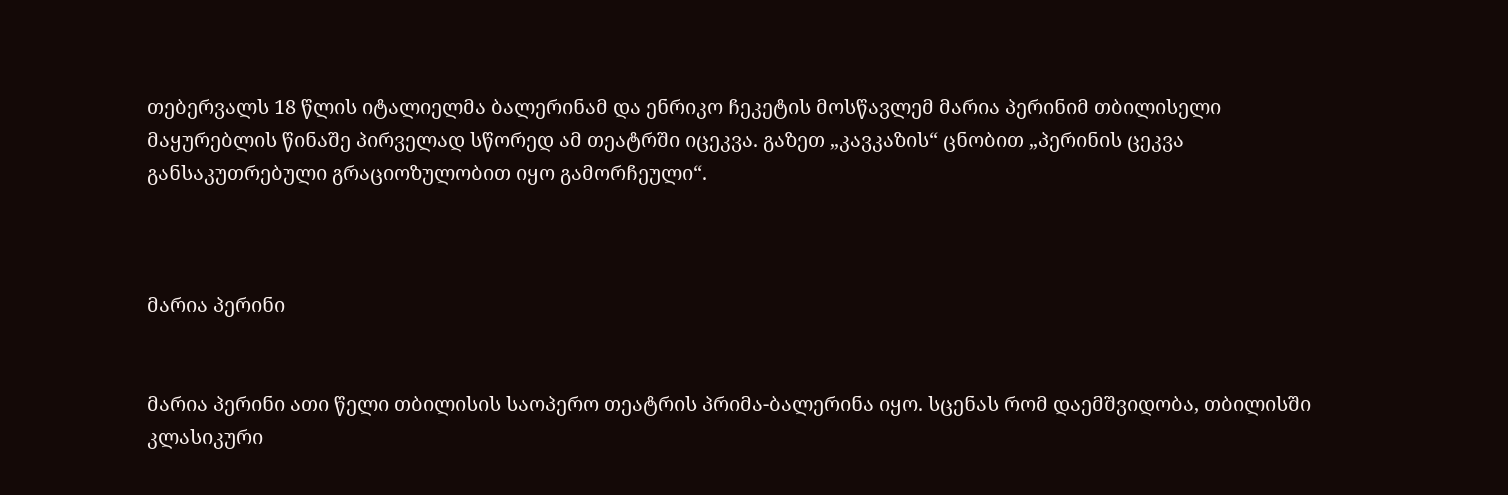თებერვალს 18 წლის იტალიელმა ბალერინამ და ენრიკო ჩეკეტის მოსწავლემ მარია პერინიმ თბილისელი მაყურებლის წინაშე პირველად სწორედ ამ თეატრში იცეკვა. გაზეთ „კავკაზის“ ცნობით „პერინის ცეკვა განსაკუთრებული გრაციოზულობით იყო გამორჩეული“.



მარია პერინი


მარია პერინი ათი წელი თბილისის საოპერო თეატრის პრიმა-ბალერინა იყო. სცენას რომ დაემშვიდობა, თბილისში კლასიკური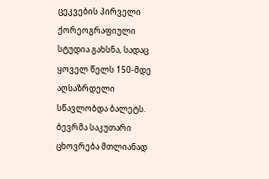ცეკვების პირველი ქორეოგრაფიული სტუდია გახსნა, სადაც ყოველ წელს 150-მდე აღსაზრდელი სწავლობდა ბალეტს. ბევრმა საკუთარი ცხოვრება მთლიანად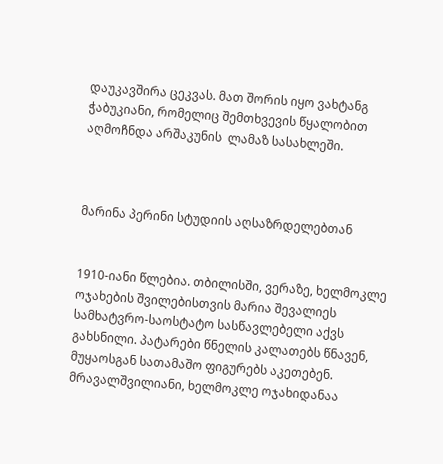დაუკავშირა ცეკვას. მათ შორის იყო ვახტანგ ჭაბუკიანი, რომელიც შემთხვევის წყალობით აღმოჩნდა არშაკუნის  ლამაზ სასახლეში.



მარინა პერინი სტუდიის აღსაზრდელებთან


1910-იანი წლებია. თბილისში, ვერაზე, ხელმოკლე ოჯახების შვილებისთვის მარია შევალიეს სამხატვრო-საოსტატო სასწავლებელი აქვს გახსნილი. პატარები წნელის კალათებს წნავენ, მუყაოსგან სათამაშო ფიგურებს აკეთებენ. მრავალშვილიანი, ხელმოკლე ოჯახიდანაა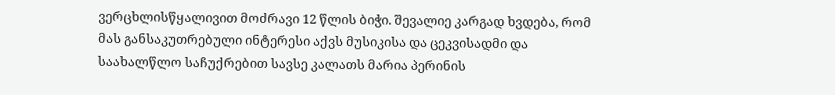ვერცხლისწყალივით მოძრავი 12 წლის ბიჭი. შევალიე კარგად ხვდება, რომ მას განსაკუთრებული ინტერესი აქვს მუსიკისა და ცეკვისადმი და საახალწლო საჩუქრებით სავსე კალათს მარია პერინის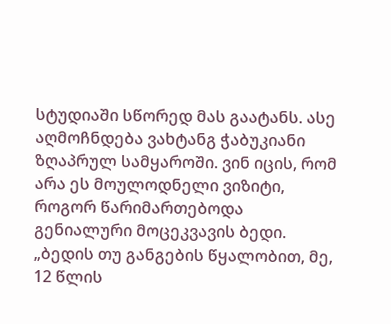სტუდიაში სწორედ მას გაატანს. ასე აღმოჩნდება ვახტანგ ჭაბუკიანი ზღაპრულ სამყაროში. ვინ იცის, რომ არა ეს მოულოდნელი ვიზიტი, როგორ წარიმართებოდა  გენიალური მოცეკვავის ბედი. „ბედის თუ განგების წყალობით, მე, 12 წლის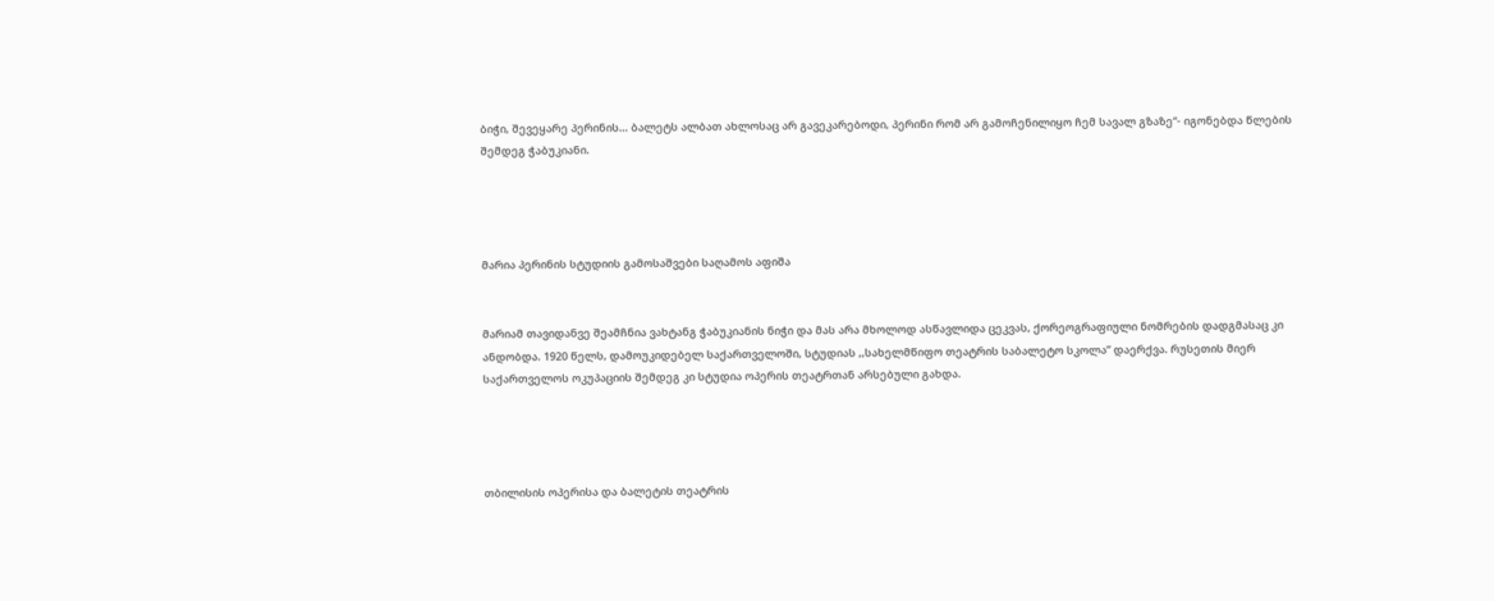ბიჭი, შევეყარე პერინის... ბალეტს ალბათ ახლოსაც არ გავეკარებოდი, პერინი რომ არ გამოჩენილიყო ჩემ სავალ გზაზე“- იგონებდა წლების შემდეგ ჭაბუკიანი.




მარია პერინის სტუდიის გამოსაშვები საღამოს აფიშა


მარიამ თავიდანვე შეამჩნია ვახტანგ ჭაბუკიანის ნიჭი და მას არა მხოლოდ ასწავლიდა ცეკვას, ქორეოგრაფიული ნომრების დადგმასაც კი ანდობდა. 1920 წელს, დამოუკიდებელ საქართველოში, სტუდიას ,,სახელმწიფო თეატრის საბალეტო სკოლა” დაერქვა. რუსეთის მიერ საქართველოს ოკუპაციის შემდეგ კი სტუდია ოპერის თეატრთან არსებული გახდა.




თბილისის ოპერისა და ბალეტის თეატრის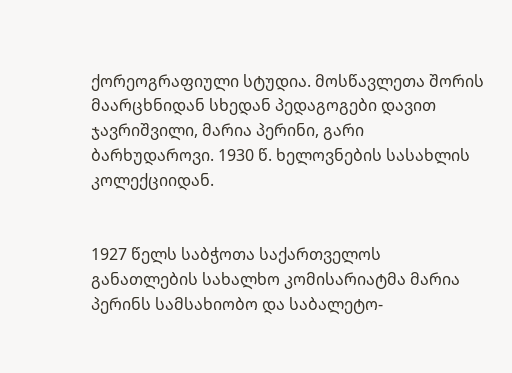ქორეოგრაფიული სტუდია. მოსწავლეთა შორის მაარცხნიდან სხედან პედაგოგები დავით ჯავრიშვილი, მარია პერინი, გარი ბარხუდაროვი. 1930 წ. ხელოვნების სასახლის კოლექციიდან.


1927 წელს საბჭოთა საქართველოს განათლების სახალხო კომისარიატმა მარია პერინს სამსახიობო და საბალეტო-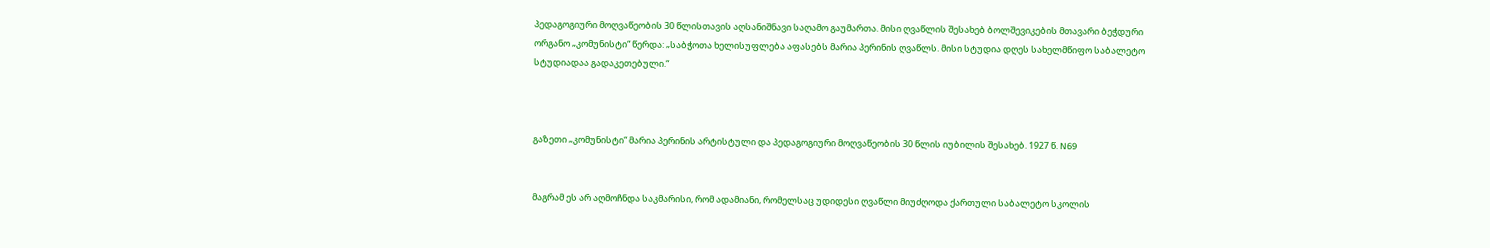პედაგოგიური მოღვაწეობის 30 წლისთავის აღსანიშნავი საღამო გაუმართა. მისი ღვაწლის შესახებ ბოლშევიკების მთავარი ბეჭდური ორგანო „კომუნისტი“ წერდა: „საბჭოთა ხელისუფლება აფასებს მარია პერინის ღვაწლს. მისი სტუდია დღეს სახელმწიფო საბალეტო სტუდიადაა გადაკეთებული.“



გაზეთი „კომუნისტი“ მარია პერინის არტისტული და პედაგოგიური მოღვაწეობის 30 წლის იუბილის შესახებ. 1927 წ. N69


მაგრამ ეს არ აღმოჩნდა საკმარისი, რომ ადამიანი, რომელსაც უდიდესი ღვაწლი მიუძღოდა ქართული საბალეტო სკოლის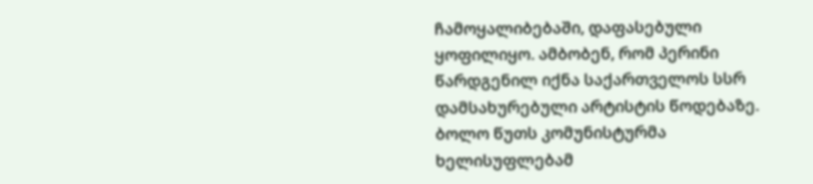ჩამოყალიბებაში, დაფასებული ყოფილიყო. ამბობენ, რომ პერინი წარდგენილ იქნა საქართველოს სსრ დამსახურებული არტისტის წოდებაზე. ბოლო წუთს კომუნისტურმა ხელისუფლებამ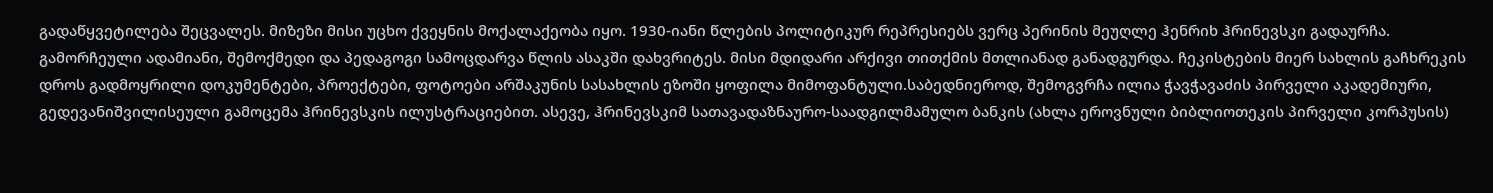გადაწყვეტილება შეცვალეს. მიზეზი მისი უცხო ქვეყნის მოქალაქეობა იყო. 1930-იანი წლების პოლიტიკურ რეპრესიებს ვერც პერინის მეუღლე ჰენრიხ ჰრინევსკი გადაურჩა. გამორჩეული ადამიანი, შემოქმედი და პედაგოგი სამოცდარვა წლის ასაკში დახვრიტეს. მისი მდიდარი არქივი თითქმის მთლიანად განადგურდა. ჩეკისტების მიერ სახლის გაჩხრეკის დროს გადმოყრილი დოკუმენტები, პროექტები, ფოტოები არშაკუნის სასახლის ეზოში ყოფილა მიმოფანტული.საბედნიეროდ, შემოგვრჩა ილია ჭავჭავაძის პირველი აკადემიური, გედევანიშვილისეული გამოცემა ჰრინევსკის ილუსტრაციებით. ასევე, ჰრინევსკიმ სათავადაზნაურო-საადგილმამულო ბანკის (ახლა ეროვნული ბიბლიოთეკის პირველი კორპუსის)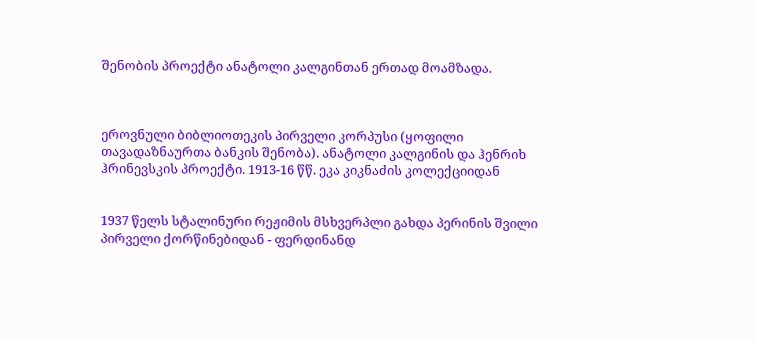შენობის პროექტი ანატოლი კალგინთან ერთად მოამზადა.



ეროვნული ბიბლიოთეკის პირველი კორპუსი (ყოფილი თავადაზნაურთა ბანკის შენობა). ანატოლი კალგინის და ჰენრიხ ჰრინევსკის პროექტი. 1913-16 წწ. ეკა კიკნაძის კოლექციიდან


1937 წელს სტალინური რეჟიმის მსხვერპლი გახდა პერინის შვილი პირველი ქორწინებიდან - ფერდინანდ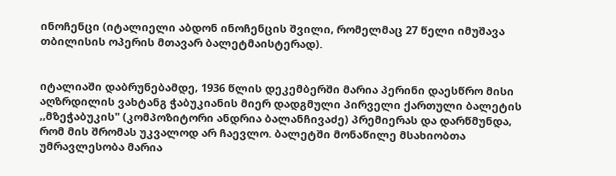ინოჩენცი (იტალიელი აბდონ ინოჩენცის შვილი, რომელმაც 27 წელი იმუშავა თბილისის ოპერის მთავარ ბალეტმაისტერად).


იტალიაში დაბრუნებამდე, 1936 წლის დეკემბერში მარია პერინი დაესწრო მისი აღზრდილის ვახტანგ ჭაბუკიანის მიერ დადგმული პირველი ქართული ბალეტის ,,მზეჭაბუკის" (კომპოზიტორი ანდრია ბალანჩივაძე) პრემიერას და დარწმუნდა, რომ მის შრომას უკვალოდ არ ჩაევლო. ბალეტში მონაწილე მსახიობთა უმრავლესობა მარია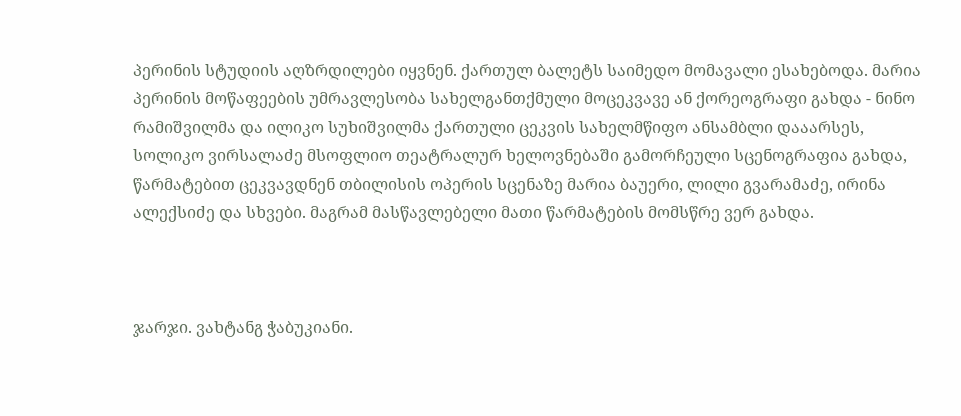პერინის სტუდიის აღზრდილები იყვნენ. ქართულ ბალეტს საიმედო მომავალი ესახებოდა. მარია პერინის მოწაფეების უმრავლესობა სახელგანთქმული მოცეკვავე ან ქორეოგრაფი გახდა - ნინო რამიშვილმა და ილიკო სუხიშვილმა ქართული ცეკვის სახელმწიფო ანსამბლი დააარსეს, სოლიკო ვირსალაძე მსოფლიო თეატრალურ ხელოვნებაში გამორჩეული სცენოგრაფია გახდა, წარმატებით ცეკვავდნენ თბილისის ოპერის სცენაზე მარია ბაუერი, ლილი გვარამაძე, ირინა ალექსიძე და სხვები. მაგრამ მასწავლებელი მათი წარმატების მომსწრე ვერ გახდა.



ჯარჯი. ვახტანგ ჭაბუკიანი.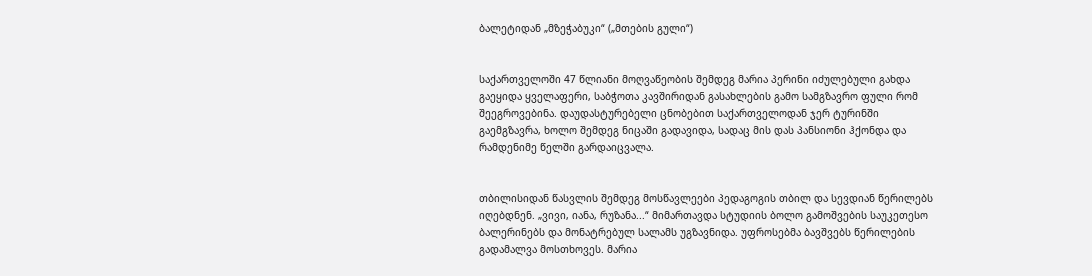ბალეტიდან „მზეჭაბუკი“ („მთების გული“)


საქართველოში 47 წლიანი მოღვაწეობის შემდეგ მარია პერინი იძულებული გახდა გაეყიდა ყველაფერი, საბჭოთა კავშირიდან გასახლების გამო სამგზავრო ფული რომ შეეგროვებინა. დაუდასტურებელი ცნობებით საქართველოდან ჯერ ტურინში გაემგზავრა, ხოლო შემდეგ ნიცაში გადავიდა, სადაც მის დას პანსიონი ჰქონდა და რამდენიმე წელში გარდაიცვალა.


თბილისიდან წასვლის შემდეგ მოსწავლეები პედაგოგის თბილ და სევდიან წერილებს იღებდნენ. „ვივი, იანა, რუზანა...“ მიმართავდა სტუდიის ბოლო გამოშვების საუკეთესო ბალერინებს და მონატრებულ სალამს უგზავნიდა. უფროსებმა ბავშვებს წერილების გადამალვა მოსთხოვეს. მარია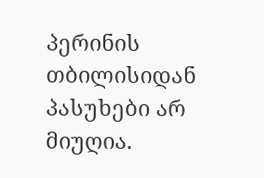პერინის თბილისიდან პასუხები არ მიუღია.